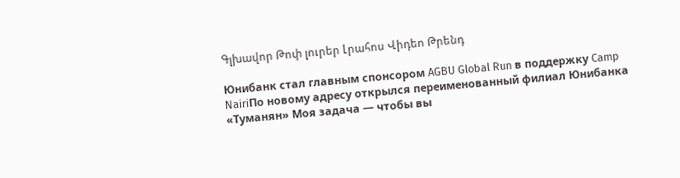Գլխավոր Թոփ լուրեր Լրահոս Վիդեո Թրենդ

Юнибанк стал главным спонсором AGBU Global Run в поддержку Camp NairiПо новому адресу открылся переименованный филиал Юнибанка «Туманян» Моя задача — чтобы вы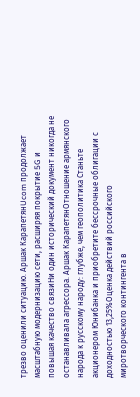трезво оценили ситуацию. Аршак КарапетянUcom продолжает масштабную модернизацию сети, расширяя покрытие 5G и повышая качество связиНи один исторический документ никогда не останавливала агрессора. Аршак КарапетянОтношение армянского народа к русскому народу: глубже, чем геополитика Станьте акционером Юнибанка и приобретите бессрочные облигации с доходностью 13,25%Оценка действий российского миротворческого контингента в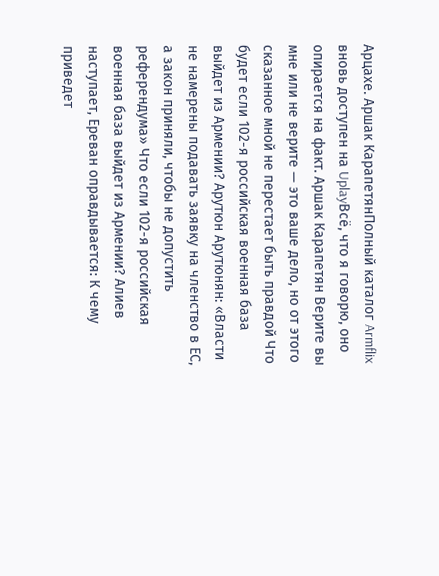Арцахе. Аршак КарапетянПолный каталог Armflix вновь доступен на UplayВсё, что я говорю, оно опирается на факт. Аршак Карапетян Верите вы мне или не верите — это ваше дело, но от этого сказанное мной не перестает быть правдой Что будет если 102-я российская военная база выйдет из Армении? Арутюн Арутюнян: «Власти не намерены подавать заявку на членство в ЕС, а закон приняли, чтобы не допустить референдума» Что если 102-я российская военная база выйдет из Армении? Алиев наступает, Ереван оправдывается: К чему приведет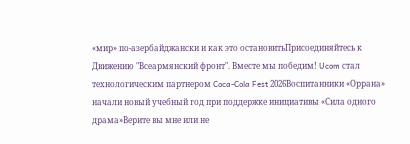«мир» по-азербайджански и как это остановитьПрисоединяйтесь к Движению "Всеармянский фронт". Вместе мы победим! Ucom стал технологическим партнером Coca-Cola Fest 2026Воспитанники «Оррана» начали новый учебный год при поддержке инициативы «Сила одного драма»Верите вы мне или не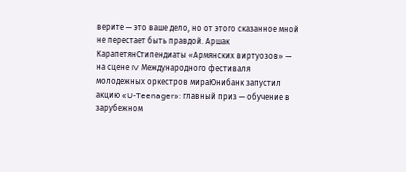верите — это ваше дело, но от этого сказанное мной не перестает быть правдой. Аршак КарапетянСтипендиаты «Армянских виртуозов» — на сцене IV Международного фестиваля молодежных оркестров мираЮнибанк запустил акцию «U-Teenager»: главный приз — обучение в зарубежном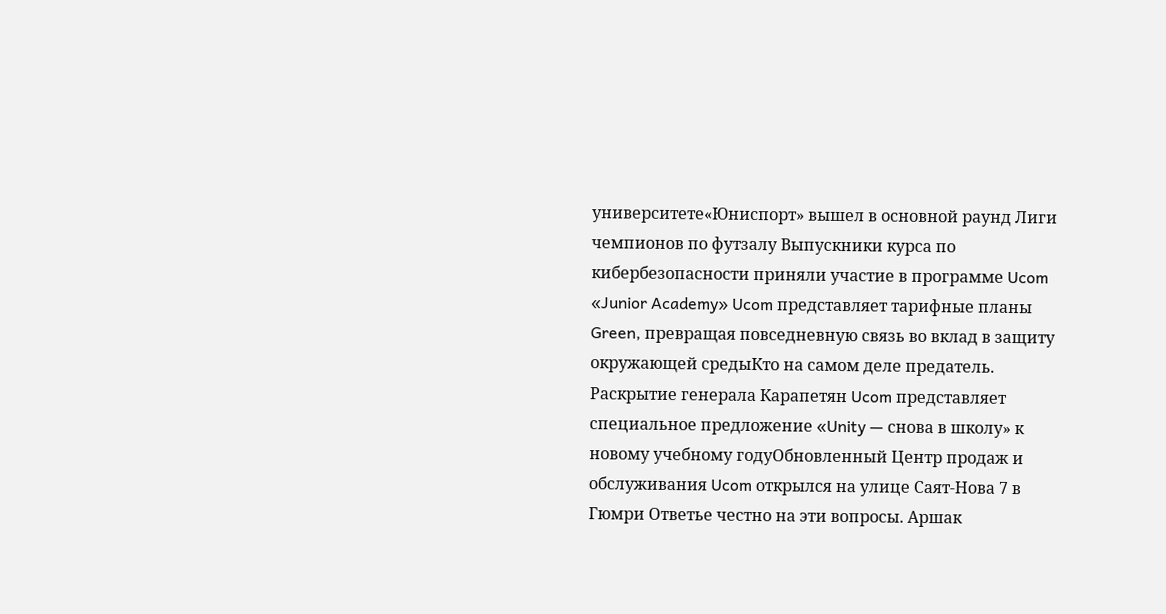университете«Юниспорт» вышел в основной раунд Лиги чемпионов по футзалу Выпускники курса по кибербезопасности приняли участие в программе Ucom «Junior Academy» Ucom представляет тарифные планы Green, превращая повседневную связь во вклад в защиту окружающей средыКто на самом деле предатель. Раскрытие генерала Карапетян Ucom представляет специальное предложение «Unity — снова в школу» к новому учебному годуОбновленный Центр продаж и обслуживания Ucom открылся на улице Саят-Нова 7 в Гюмри Ответье честно на эти вопросы. Аршак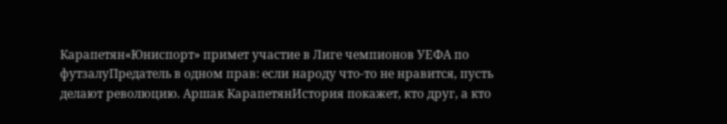Карапетян«Юниспорт» примет участие в Лиге чемпионов УЕФА по футзалуПредатель в одном прав: если народу что-то не нравится, пусть делают революцию. Аршак КарапетянИстория покажет, кто друг, а кто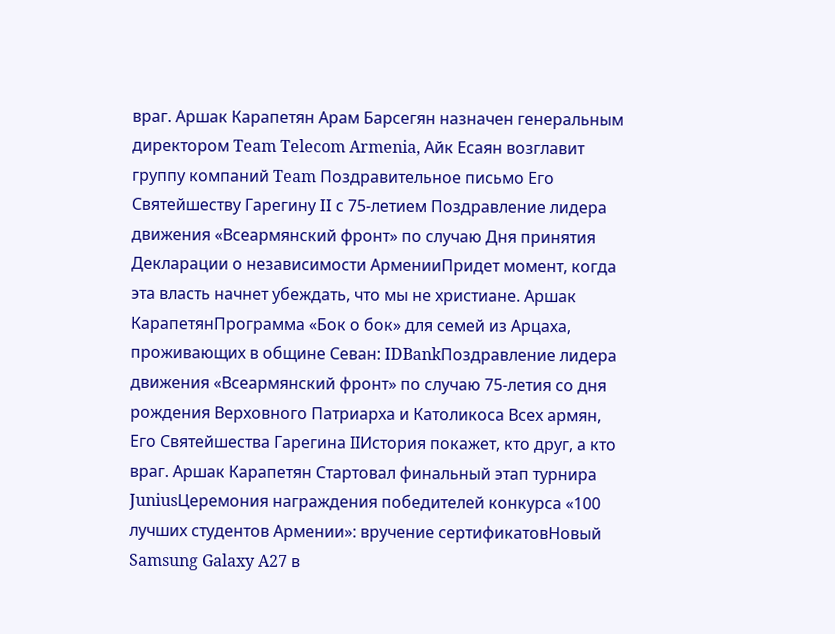враг. Аршак Карапетян Арам Барсегян назначен генеральным директором Team Telecom Armenia, Айк Есаян возглавит группу компаний Team Поздравительное письмо Его Святейшеству Гарегину II с 75-летием Поздравление лидера движения «Всеармянский фронт» по случаю Дня принятия Декларации о независимости АрменииПридет момент, когда эта власть начнет убеждать, что мы не христиане. Аршак КарапетянПрограмма «Бок о бок» для семей из Арцаха, проживающих в общине Севан: IDBankПоздравление лидера движения «Всеармянский фронт» по случаю 75-летия со дня рождения Верховного Патриарха и Католикоса Всех армян, Его Святейшества Гарегина IIИстория покажет, кто друг, а кто враг. Аршак Карапетян Стартовал финальный этап турнира JuniusЦеремония награждения победителей конкурса «100 лучших студентов Армении»: вручение сертификатовНовый Samsung Galaxy A27 в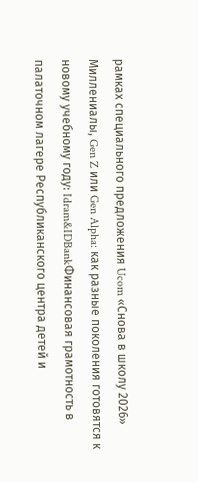рамках специального предложения Ucom «Снова в школу 2026» Миллениалы, Gen Z или Gen Alpha: как разные поколения готовятся к новому учебному году: Idram&IDBankФинансовая грамотность в палаточном лагере Республиканского центра детей и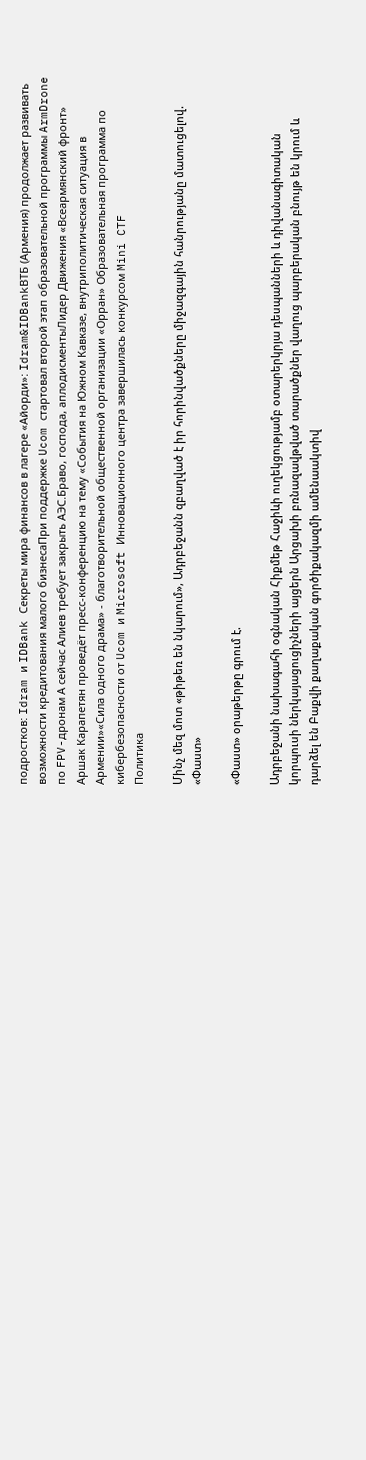подростков: Idram и IDBank Секреты мира финансов в лагере «Айорди»: Idram&IDBankВТБ (Армения) продолжает развивать возможности кредитования малого бизнесаПри поддержке Ucom стартовал второй этап образовательной программы ArmDrone по FPV-дронам А сейчас Алиев требует закрыть АЭС.Браво, господа, аплодисментыЛидер Движения «Всеармянский фронт» Аршак Карапетян проведёт пресс-конференцию на тему «События на Южном Кавказе, внутриполитическая ситуация в Армении»«Сила одного драма» - благотворительной общественной организации «Орран» Образовательная программа по кибербезопасности от Ucom и Microsoft Инновационного центра завершилась конкурсом Mini CTF
Политика

Մինչ մեզ մոտ «թիթեռ են նկարում», Ադրբեջանն զբաղված է իր հորինվածքները միջազգային հանրությանը մատուցելով. «Փաստ»

«Փաստ» օրաթերթը գրում է.

Ադրբեջանի նախագահի օգնական Հիքմեթ Հաջիևի ուղեկցությամբ օտարերկրյա դեսպանների և դիվանագիտական կորպուսի ներկայացուցիչների այցերն Արցախի բռնազավթված տարածքներ վաղուց պարբերական բնույթ են կրում և դարձել են Բաքվի քաղաքական գործիքակազմի ամենաակտիվ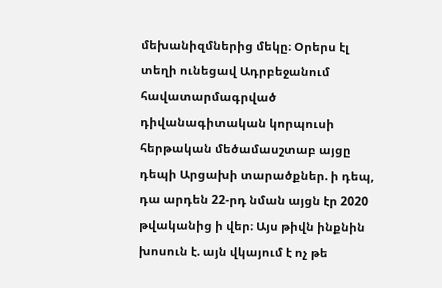մեխանիզմներից մեկը։ Օրերս էլ տեղի ունեցավ Ադրբեջանում հավատարմագրված դիվանագիտական կորպուսի հերթական մեծամասշտաբ այցը դեպի Արցախի տարածքներ. ի դեպ, դա արդեն 22-րդ նման այցն էր 2020 թվականից ի վեր։ Այս թիվն ինքնին խոսուն է. այն վկայում է ոչ թե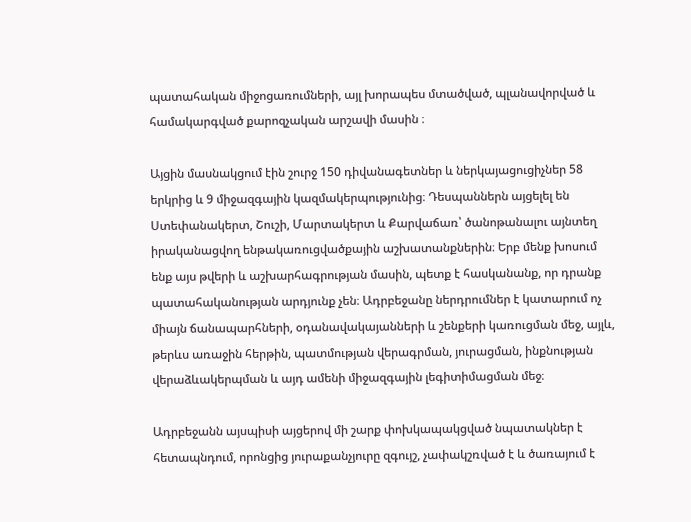պատահական միջոցառումների, այլ խորապես մտածված, պլանավորված և համակարգված քարոզչական արշավի մասին ։

Այցին մասնակցում էին շուրջ 150 դիվանագետներ և ներկայացուցիչներ 58 երկրից և 9 միջազգային կազմակերպությունից։ Դեսպաններն այցելել են Ստեփանակերտ, Շուշի, Մարտակերտ և Քարվաճառ՝ ծանոթանալու այնտեղ իրականացվող ենթակառուցվածքային աշխատանքներին։ Երբ մենք խոսում ենք այս թվերի և աշխարհագրության մասին, պետք է հասկանանք, որ դրանք պատահականության արդյունք չեն։ Ադրբեջանը ներդրումներ է կատարում ոչ միայն ճանապարհների, օդանավակայանների և շենքերի կառուցման մեջ, այլև, թերևս առաջին հերթին, պատմության վերագրման, յուրացման, ինքնության վերաձևակերպման և այդ ամենի միջազգային լեգիտիմացման մեջ։

Ադրբեջանն այսպիսի այցերով մի շարք փոխկապակցված նպատակներ է հետապնդում, որոնցից յուրաքանչյուրը զգույշ, չափակշռված է և ծառայում է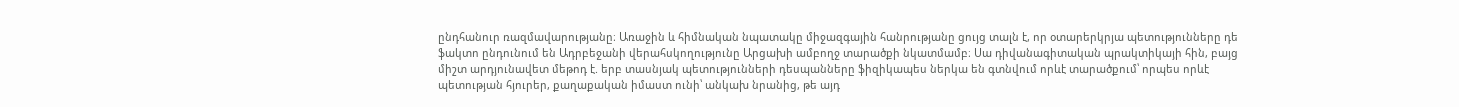ընդհանուր ռազմավարությանը։ Առաջին և հիմնական նպատակը միջազգային հանրությանը ցույց տալն է, որ օտարերկրյա պետությունները դե ֆակտո ընդունում են Ադրբեջանի վերահսկողությունը Արցախի ամբողջ տարածքի նկատմամբ։ Սա դիվանագիտական պրակտիկայի հին, բայց միշտ արդյունավետ մեթոդ է. երբ տասնյակ պետությունների դեսպանները ֆիզիկապես ներկա են գտնվում որևէ տարածքում՝ որպես որևէ պետության հյուրեր, քաղաքական իմաստ ունի՝ անկախ նրանից, թե այդ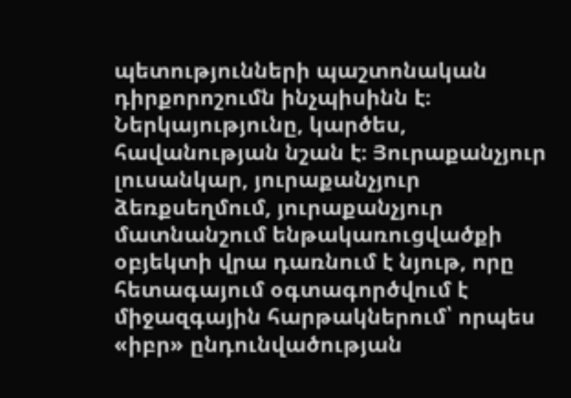պետությունների պաշտոնական դիրքորոշումն ինչպիսինն է։ Ներկայությունը, կարծես, հավանության նշան է։ Յուրաքանչյուր լուսանկար, յուրաքանչյուր ձեռքսեղմում, յուրաքանչյուր մատնանշում ենթակառուցվածքի օբյեկտի վրա դառնում է նյութ, որը հետագայում օգտագործվում է միջազգային հարթակներում՝ որպես «իբր» ընդունվածության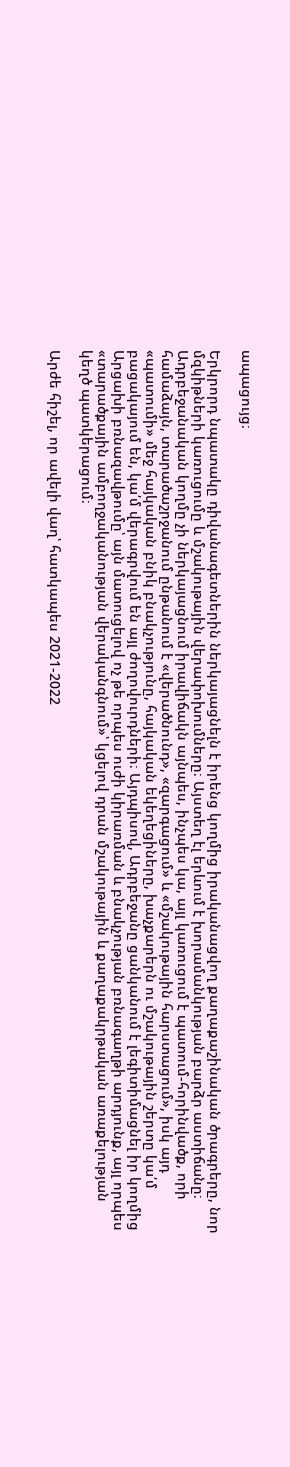ապացույց։

Երկրորդ նպատակը դիվանագետներին ներկայացնելն է իրենց կողմից իրականացվող քաղաքաշինական ծրագրերը, նոր մզկիթների կառուցումը և մշակութային վերափոխումները։ Այստեղ էլ երևում է խորամանկության բարձր աստիճանը։ Ադրբեջանական կողմը չի ներկայացնում իրավիճակն այնպես, ինչպես կա, այլ կառուցում է պատում-հորինվածք, որի համաձայն, տարածաշրջանում ընթանում է «վերածնունդ», «զարգացում» և «մշակութային հարստացում», իսկ այդ «պատումի» մեջ հայկական բնիկ բնակչությունը, հայկական եկեղեցիները, խաչքարերն ու մշակութային շերտը կա՛մ բացակայում են, կա՛մ վերագրվում են այլ ժողովուրդների։ Այդպիսով, Ադրբեջանը ցանկանում է լեգիտիմացնել իր կողմից Արցախի բռնազավթումը՝ այն մատուցելով ոչ թե որպես ուժի կիրառման և բնակչության բռնագաղթի արդյունք, այլ որպես «տարածքային ամբողջականության վերականգնում»՝ կցելով դրան մշակութային և քաղաքակրթական առաքելության կեղծ պատկերացում։

Արժե հիշել, որ ավելի վաղ՝ հատկապես 2021-2022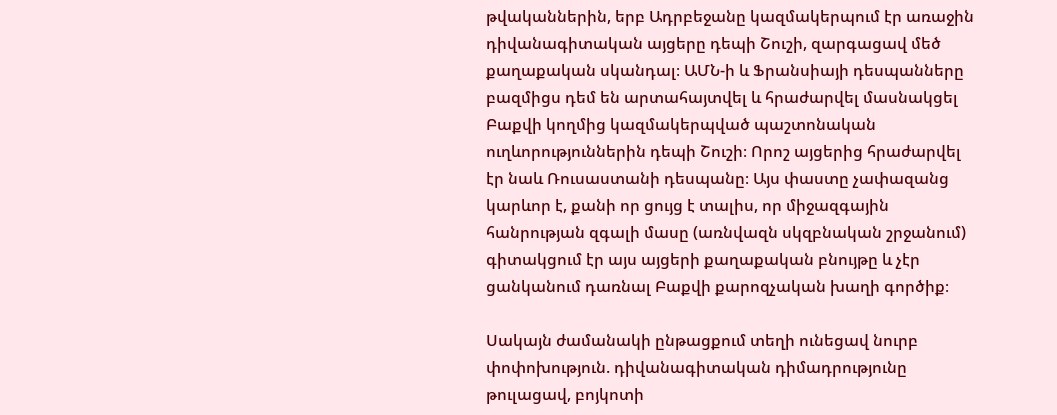թվականներին, երբ Ադրբեջանը կազմակերպում էր առաջին դիվանագիտական այցերը դեպի Շուշի, զարգացավ մեծ քաղաքական սկանդալ։ ԱՄՆ-ի և Ֆրանսիայի դեսպանները բազմիցս դեմ են արտահայտվել և հրաժարվել մասնակցել Բաքվի կողմից կազմակերպված պաշտոնական ուղևորություններին դեպի Շուշի։ Որոշ այցերից հրաժարվել էր նաև Ռուսաստանի դեսպանը։ Այս փաստը չափազանց կարևոր է, քանի որ ցույց է տալիս, որ միջազգային հանրության զգալի մասը (առնվազն սկզբնական շրջանում) գիտակցում էր այս այցերի քաղաքական բնույթը և չէր ցանկանում դառնալ Բաքվի քարոզչական խաղի գործիք։

Սակայն ժամանակի ընթացքում տեղի ունեցավ նուրբ փոփոխություն. դիվանագիտական դիմադրությունը թուլացավ, բոյկոտի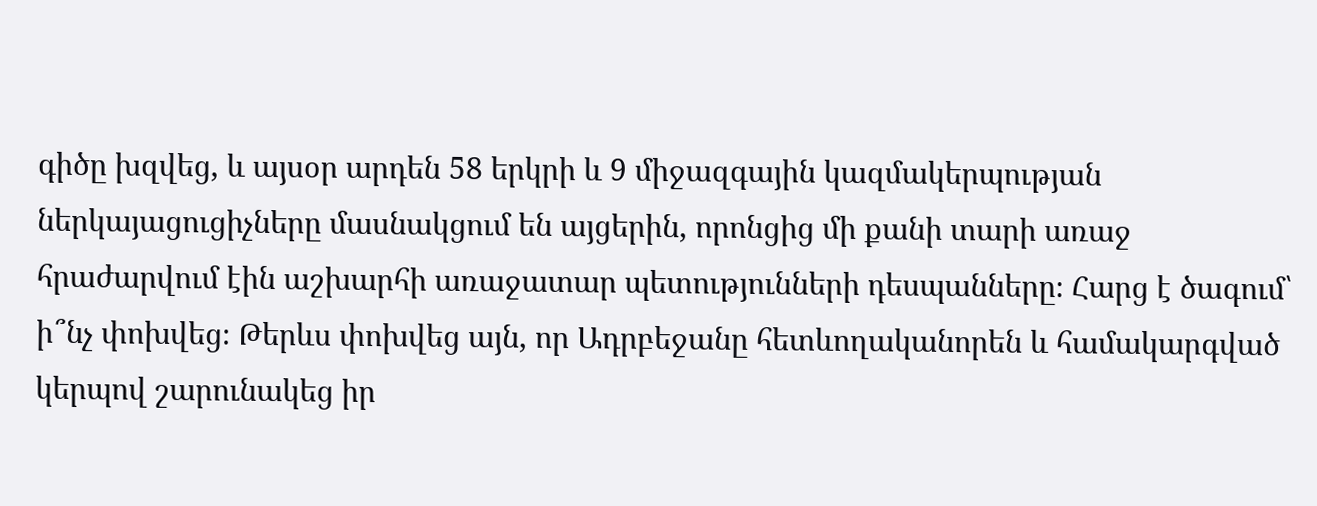գիծը խզվեց, և այսօր արդեն 58 երկրի և 9 միջազգային կազմակերպության ներկայացուցիչները մասնակցում են այցերին, որոնցից մի քանի տարի առաջ հրաժարվում էին աշխարհի առաջատար պետությունների դեսպանները։ Հարց է ծագում՝ ի՞նչ փոխվեց։ Թերևս փոխվեց այն, որ Ադրբեջանը հետևողականորեն և համակարգված կերպով շարունակեց իր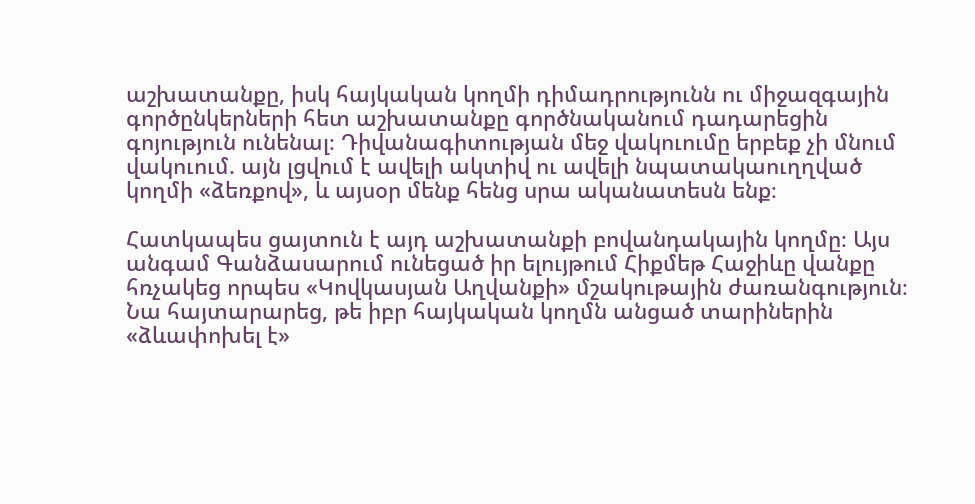աշխատանքը, իսկ հայկական կողմի դիմադրությունն ու միջազգային գործընկերների հետ աշխատանքը գործնականում դադարեցին գոյություն ունենալ։ Դիվանագիտության մեջ վակուումը երբեք չի մնում վակուում. այն լցվում է ավելի ակտիվ ու ավելի նպատակաուղղված կողմի «ձեռքով», և այսօր մենք հենց սրա ականատեսն ենք։

Հատկապես ցայտուն է այդ աշխատանքի բովանդակային կողմը։ Այս անգամ Գանձասարում ունեցած իր ելույթում Հիքմեթ Հաջիևը վանքը հռչակեց որպես «Կովկասյան Աղվանքի» մշակութային ժառանգություն։ Նա հայտարարեց, թե իբր հայկական կողմն անցած տարիներին «ձևափոխել է»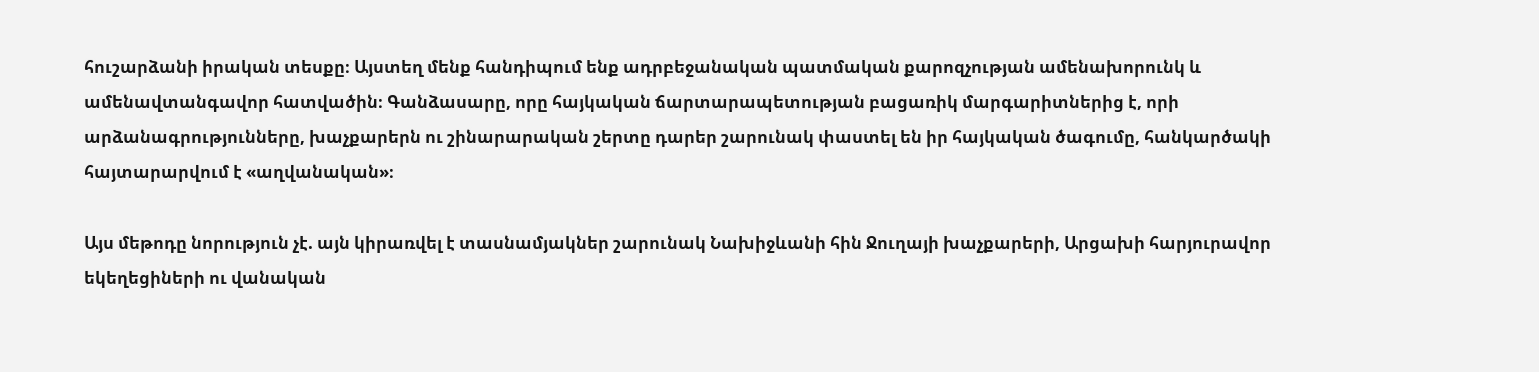հուշարձանի իրական տեսքը։ Այստեղ մենք հանդիպում ենք ադրբեջանական պատմական քարոզչության ամենախորունկ և ամենավտանգավոր հատվածին։ Գանձասարը, որը հայկական ճարտարապետության բացառիկ մարգարիտներից է, որի արձանագրությունները, խաչքարերն ու շինարարական շերտը դարեր շարունակ փաստել են իր հայկական ծագումը, հանկարծակի հայտարարվում է «աղվանական»։

Այս մեթոդը նորություն չէ. այն կիրառվել է տասնամյակներ շարունակ Նախիջևանի հին Ջուղայի խաչքարերի, Արցախի հարյուրավոր եկեղեցիների ու վանական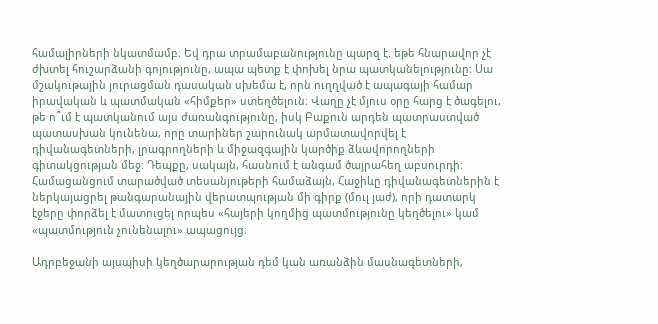համալիրների նկատմամբ։ Եվ դրա տրամաբանությունը պարզ է. եթե հնարավոր չէ ժխտել հուշարձանի գոյությունը, ապա պետք է փոխել նրա պատկանելությունը։ Սա մշակութային յուրացման դասական սխեմա է, որն ուղղված է ապագայի համար իրավական և պատմական «հիմքեր» ստեղծելուն։ Վաղը չէ մյուս օրը հարց է ծագելու, թե ո՞ւմ է պատկանում այս ժառանգությունը, իսկ Բաքուն արդեն պատրաստված պատասխան կունենա, որը տարիներ շարունակ արմատավորվել է դիվանագետների, լրագրողների և միջազգային կարծիք ձևավորողների գիտակցության մեջ։ Դեպքը, սակայն, հասնում է անգամ ծայրահեղ աբսուրդի։ Համացանցում տարածված տեսանյութերի համաձայն, Հաջիևը դիվանագետներին է ներկայացրել թանգարանային վերատպության մի գիրք (մուլ յաժ), որի դատարկ էջերը փորձել է մատուցել որպես «հայերի կողմից պատմությունը կեղծելու» կամ «պատմություն չունենալու» ապացույց։

Ադրբեջանի այսպիսի կեղծարարության դեմ կան առանձին մասնագետների,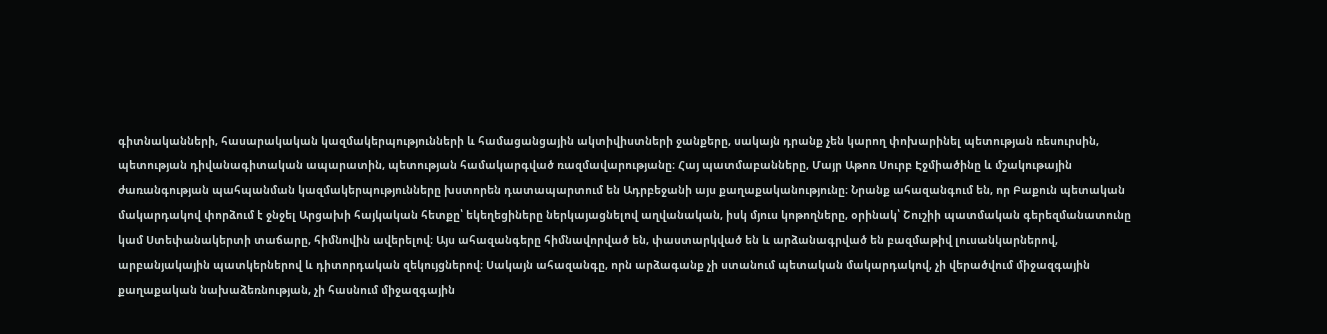գիտնականների, հասարակական կազմակերպությունների և համացանցային ակտիվիստների ջանքերը, սակայն դրանք չեն կարող փոխարինել պետության ռեսուրսին, պետության դիվանագիտական ապարատին, պետության համակարգված ռազմավարությանը։ Հայ պատմաբանները, Մայր Աթոռ Սուրբ Էջմիածինը և մշակութային ժառանգության պահպանման կազմակերպությունները խստորեն դատապարտում են Ադրբեջանի այս քաղաքականությունը։ Նրանք ահազանգում են, որ Բաքուն պետական մակարդակով փորձում է ջնջել Արցախի հայկական հետքը՝ եկեղեցիները ներկայացնելով աղվանական, իսկ մյուս կոթողները, օրինակ՝ Շուշիի պատմական գերեզմանատունը կամ Ստեփանակերտի տաճարը, հիմնովին ավերելով։ Այս ահազանգերը հիմնավորված են, փաստարկված են և արձանագրված են բազմաթիվ լուսանկարներով, արբանյակային պատկերներով և դիտորդական զեկույցներով։ Սակայն ահազանգը, որն արձագանք չի ստանում պետական մակարդակով, չի վերածվում միջազգային քաղաքական նախաձեռնության, չի հասնում միջազգային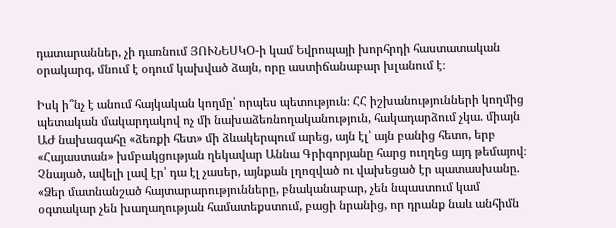դատարաններ, չի դառնում ՅՈՒՆԵՍԿՕ-ի կամ Եվրոպայի խորհրդի հաստատական օրակարգ, մնում է օդում կախված ձայն, որը աստիճանաբար խլանում է։

Իսկ ի՞նչ է անում հայկական կողմը՝ որպես պետություն։ ՀՀ իշխանությունների կողմից պետական մակարդակով ոչ մի նախաձեռնողականություն, հակադարձում չկա. միայն ԱԺ նախագահը «ձեռքի հետ» մի ձևակերպում արեց, այն էլ՝ այն բանից հետո, երբ «Հայաստան» խմբակցության ղեկավար Աննա Գրիգորյանը հարց ուղղեց այդ թեմայով։ Չնայած, ավելի լավ էր՝ դա էլ չասեր, այնքան լղոզված ու վախեցած էր պատասխանը. «Ձեր մատնանշած հայտարարությունները, բնականաբար, չեն նպաստում կամ օգտակար չեն խաղաղության համատեքստում, բացի նրանից, որ դրանք նաև անհիմն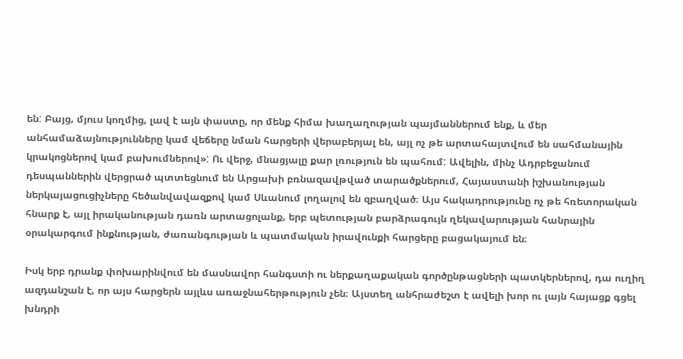են: Բայց, մյուս կողմից, լավ է այն փաստը, որ մենք հիմա խաղաղության պայմաններում ենք, և մեր անհամաձայնությունները կամ վեճերը նման հարցերի վերաբերյալ են, այլ ոչ թե արտահայտվում են սահմանային կրակոցներով կամ բախումներով»: Ու վերջ, մնացյալը քար լռություն են պահում: Ավելին, մինչ Ադրբեջանում դեսպաններին վերցրած պտտեցնում են Արցախի բռնազավթված տարածքներում, Հայաստանի իշխանության ներկայացուցիչները հեծանվավազքով կամ Սևանում լողալով են զբաղված։ Այս հակադրությունը ոչ թե հռետորական հնարք է, այլ իրականության դառն արտացոլանք, երբ պետության բարձրագույն ղեկավարության հանրային օրակարգում ինքնության, ժառանգության և պատմական իրավունքի հարցերը բացակայում են։

Իսկ երբ դրանք փոխարինվում են մասնավոր հանգստի ու ներքաղաքական գործընթացների պատկերներով, դա ուղիղ ազդանշան է, որ այս հարցերն այլևս առաջնահերթություն չեն։ Այստեղ անհրաժեշտ է ավելի խոր ու լայն հայացք գցել խնդրի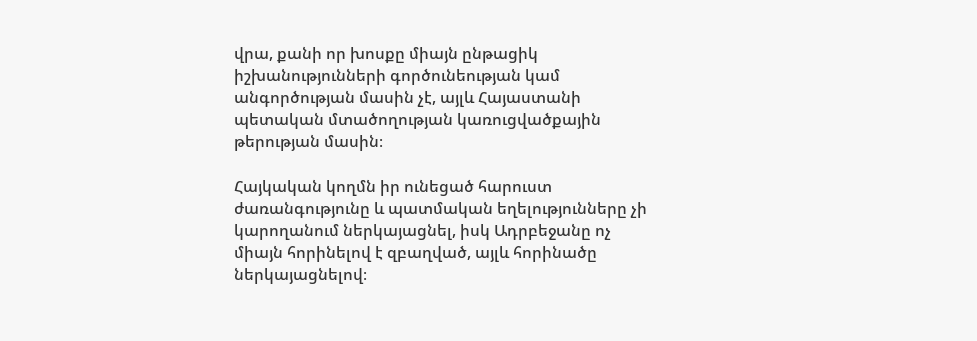վրա, քանի որ խոսքը միայն ընթացիկ իշխանությունների գործունեության կամ անգործության մասին չէ, այլև Հայաստանի պետական մտածողության կառուցվածքային թերության մասին։

Հայկական կողմն իր ունեցած հարուստ ժառանգությունը և պատմական եղելությունները չի կարողանում ներկայացնել, իսկ Ադրբեջանը ոչ միայն հորինելով է զբաղված, այլև հորինածը ներկայացնելով։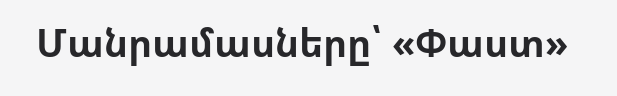Մանրամասները՝ «Փաստ»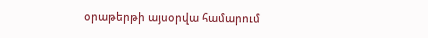օրաթերթի այսօրվա համարում